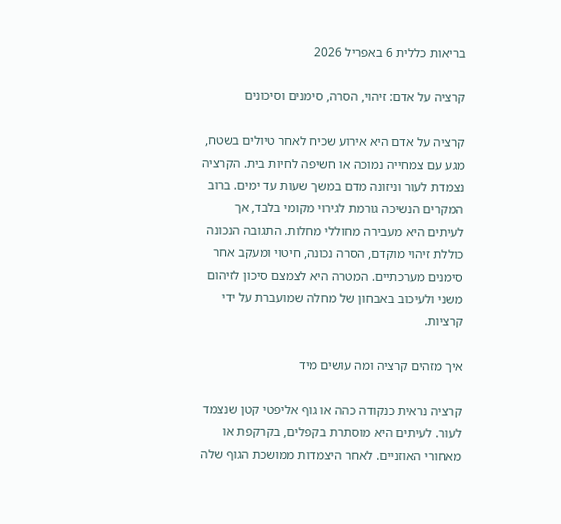בריאות כללית 6 באפריל 2026

קרציה על אדם: זיהוי, הסרה, סימנים וסיכונים

קרציה על אדם היא אירוע שכיח לאחר טיולים בשטח, מגע עם צמחייה נמוכה או חשיפה לחיות בית. הקרציה נצמדת לעור וניזונה מדם במשך שעות עד ימים. ברוב המקרים הנשיכה גורמת לגירוי מקומי בלבד, אך לעיתים היא מעבירה מחוללי מחלות. התגובה הנכונה כוללת זיהוי מוקדם, הסרה נכונה, חיטוי ומעקב אחר סימנים מערכתיים. המטרה היא לצמצם סיכון לזיהום משני ולעיכוב באבחון של מחלה שמועברת על ידי קרציות.

איך מזהים קרציה ומה עושים מיד

קרציה נראית כנקודה כהה או גוף אליפטי קטן שנצמד לעור. לעיתים היא מוסתרת בקפלים, בקרקפת או מאחורי האוזניים. לאחר היצמדות ממושכת הגוף שלה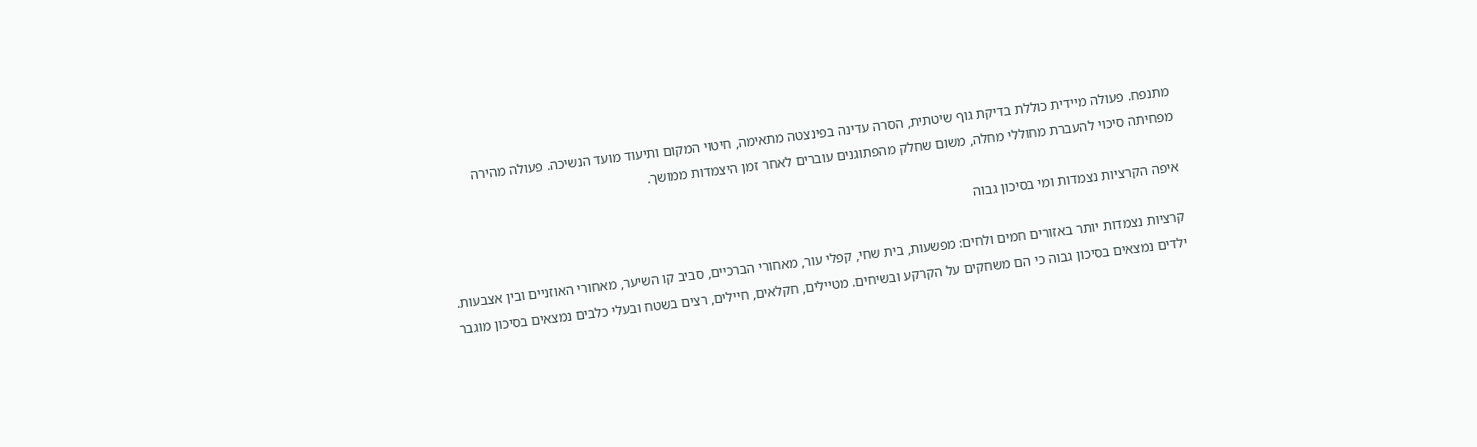מתנפח. פעולה מיידית כוללת בדיקת גוף שיטתית, הסרה עדינה בפינצטה מתאימה, חיטוי המקום ותיעוד מועד הנשיכה. פעולה מהירה מפחיתה סיכוי להעברת מחוללי מחלה, משום שחלק מהפתוגנים עוברים לאחר זמן היצמדות ממושך.

איפה הקרציות נצמדות ומי בסיכון גבוה

קרציות נצמדות יותר באזורים חמים ולחים: מפשעות, בית שחי, קפלי עור, מאחורי הברכיים, סביב קו השיער, מאחורי האוזניים ובין אצבעות. ילדים נמצאים בסיכון גבוה כי הם משחקים על הקרקע ובשיחים. מטיילים, חקלאים, חיילים, רצים בשטח ובעלי כלבים נמצאים בסיכון מוגבר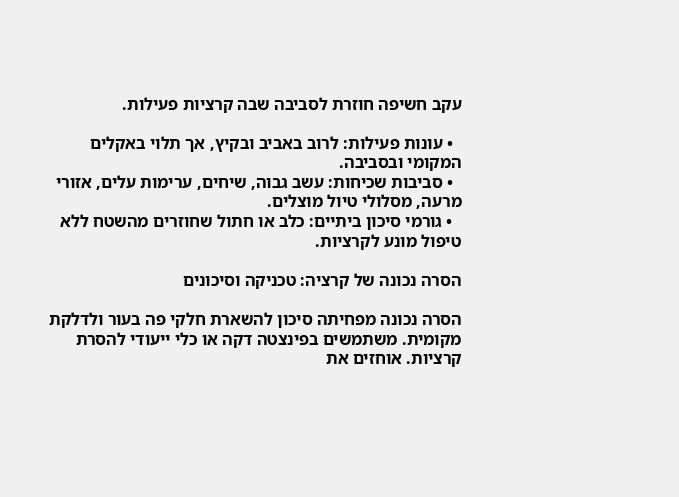עקב חשיפה חוזרת לסביבה שבה קרציות פעילות.

  • עונות פעילות: לרוב באביב ובקיץ, אך תלוי באקלים המקומי ובסביבה.
  • סביבות שכיחות: עשב גבוה, שיחים, ערימות עלים, אזורי מרעה, מסלולי טיול מוצלים.
  • גורמי סיכון ביתיים: כלב או חתול שחוזרים מהשטח ללא טיפול מונע לקרציות.

הסרה נכונה של קרציה: טכניקה וסיכונים

הסרה נכונה מפחיתה סיכון להשארת חלקי פה בעור ולדלקת מקומית. משתמשים בפינצטה דקה או כלי ייעודי להסרת קרציות. אוחזים את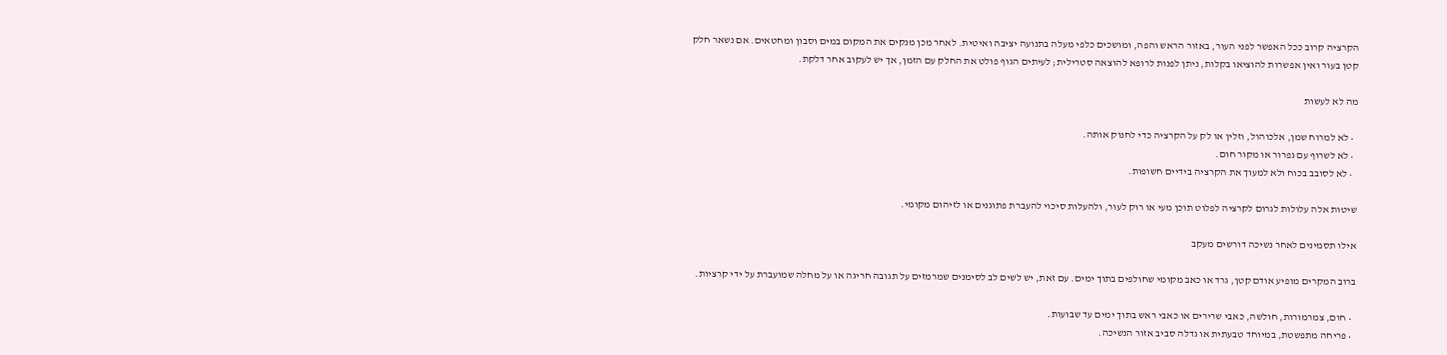הקרציה קרוב ככל האפשר לפני העור, באזור הראש והפה, ומושכים כלפי מעלה בתנועה יציבה ואיטית. לאחר מכן מנקים את המקום במים וסבון ומחטאים. אם נשאר חלק קטן בעור ואין אפשרות להוציאו בקלות, ניתן לפנות לרופא להוצאה סטרילית; לעיתים הגוף פולט את החלק עם הזמן, אך יש לעקוב אחר דלקת.

מה לא לעשות

  • לא למרוח שמן, אלכוהול, וזלין או לק על הקרציה כדי לחנוק אותה.
  • לא לשרוף עם גפרור או מקור חום.
  • לא לסובב בכוח ולא למעוך את הקרציה בידיים חשופות.

שיטות אלה עלולות לגרום לקרציה לפלוט תוכן מעי או רוק לעור, ולהעלות סיכוי להעברת פתוגנים או לזיהום מקומי.

אילו תסמינים לאחר נשיכה דורשים מעקב

ברוב המקרים מופיע אודם קטן, גרד או כאב מקומי שחולפים בתוך ימים. עם זאת, יש לשים לב לסימנים שמרמזים על תגובה חריגה או על מחלה שמועברת על ידי קרציות.

  • חום, צמרמורות, חולשה, כאבי שרירים או כאבי ראש בתוך ימים עד שבועות.
  • פריחה מתפשטת, במיוחד טבעתית או גדלה סביב אזור הנשיכה.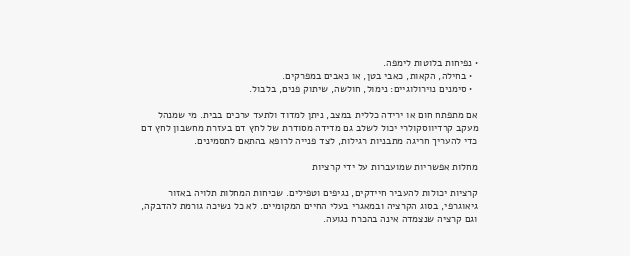• נפיחות בלוטות לימפה.
  • בחילה, הקאות, כאבי בטן, או כאבים במפרקים.
  • סימנים נוירולוגיים: נימול, חולשה, שיתוק פנים, בלבול.

אם מתפתח חום או ירידה כללית במצב, ניתן למדוד ולתעד ערכים בבית. מי שמנהל מעקב קרדיווסקולרי יכול לשלב גם מדידה מסודרת של לחץ דם בעזרת מחשבון לחץ דם כדי להעריך חריגה מתבניות רגילות, לצד פנייה לרופא בהתאם לתסמינים.

מחלות אפשריות שמועברות על ידי קרציות

קרציות יכולות להעביר חיידקים, נגיפים וטפילים. שכיחות המחלות תלויה באזור גיאוגרפי, בסוג הקרציה ובמאגרי בעלי החיים המקומיים. לא כל נשיכה גורמת להדבקה, וגם קרציה שנצמדה אינה בהכרח נגועה.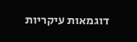דוגמאות עיקריות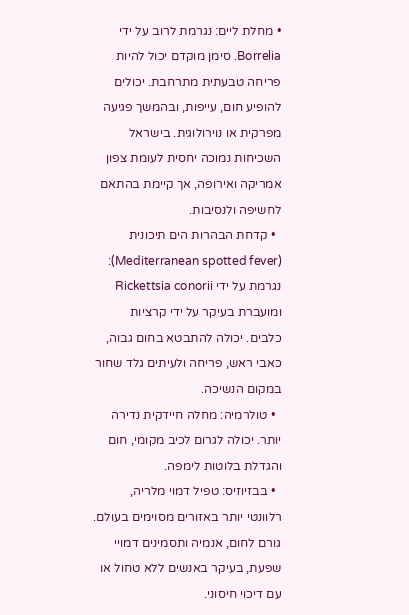• מחלת ליים: נגרמת לרוב על ידי Borrelia. סימן מוקדם יכול להיות פריחה טבעתית מתרחבת. יכולים להופיע חום, עייפות, ובהמשך פגיעה מפרקית או נוירולוגית. בישראל השכיחות נמוכה יחסית לעומת צפון אמריקה ואירופה, אך קיימת בהתאם לחשיפה ולנסיבות.
  • קדחת הבהרות הים תיכונית (Mediterranean spotted fever): נגרמת על ידי Rickettsia conorii ומועברת בעיקר על ידי קרציות כלבים. יכולה להתבטא בחום גבוה, כאבי ראש, פריחה ולעיתים גלד שחור במקום הנשיכה.
  • טולרמיה: מחלה חיידקית נדירה יותר. יכולה לגרום לכיב מקומי, חום והגדלת בלוטות לימפה.
  • בבזיוזיס: טפיל דמוי מלריה, רלוונטי יותר באזורים מסוימים בעולם. גורם לחום, אנמיה ותסמינים דמויי שפעת, בעיקר באנשים ללא טחול או עם דיכוי חיסוני.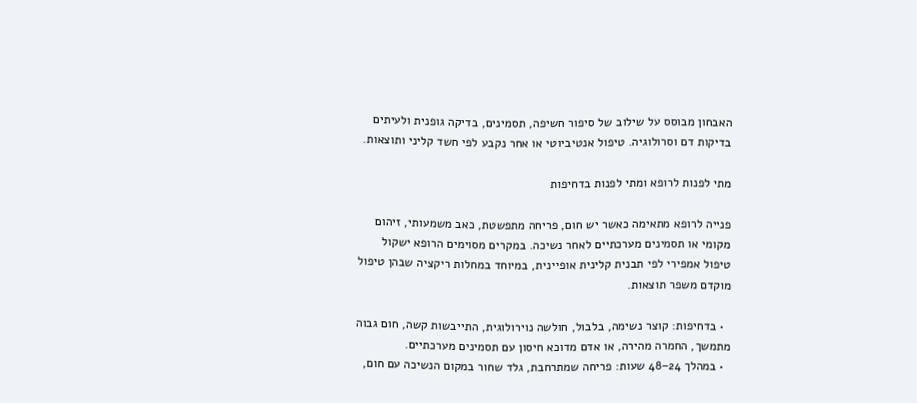האבחון מבוסס על שילוב של סיפור חשיפה, תסמינים, בדיקה גופנית ולעיתים בדיקות דם וסרולוגיה. טיפול אנטיביוטי או אחר נקבע לפי חשד קליני ותוצאות.

מתי לפנות לרופא ומתי לפנות בדחיפות

פנייה לרופא מתאימה כאשר יש חום, פריחה מתפשטת, כאב משמעותי, זיהום מקומי או תסמינים מערכתיים לאחר נשיכה. במקרים מסוימים הרופא ישקול טיפול אמפירי לפי תבנית קלינית אופיינית, במיוחד במחלות ריקציה שבהן טיפול מוקדם משפר תוצאות.

  • בדחיפות: קוצר נשימה, בלבול, חולשה נוירולוגית, התייבשות קשה, חום גבוה מתמשך, החמרה מהירה, או אדם מדוכא חיסון עם תסמינים מערכתיים.
  • במהלך 24–48 שעות: פריחה שמתרחבת, גלד שחור במקום הנשיכה עם חום,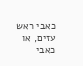כאבי ראש עזים, או כאבי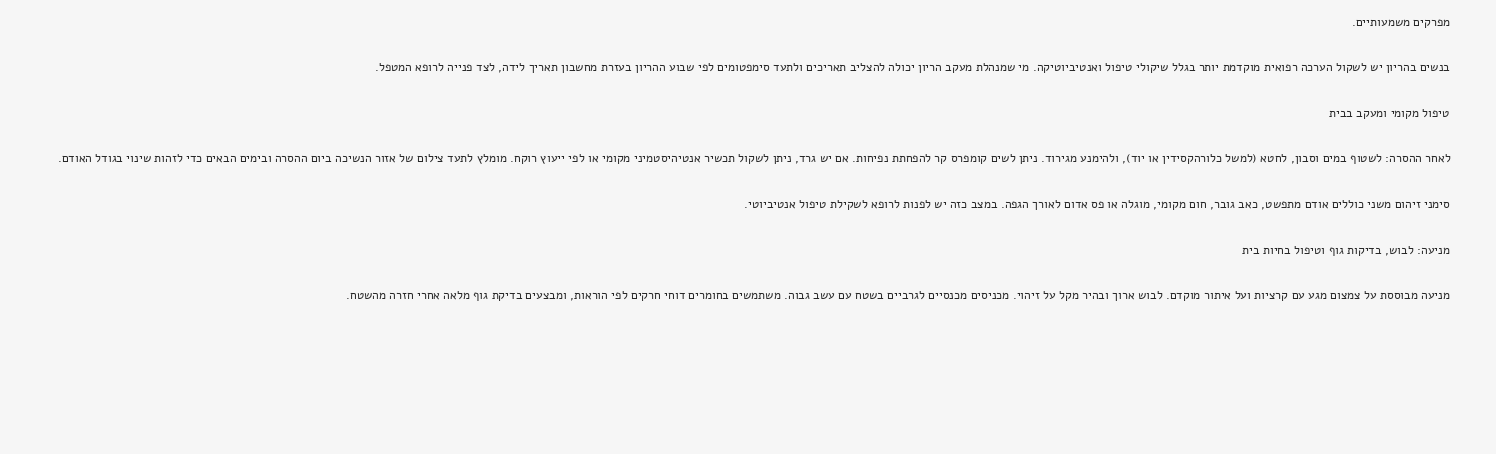מפרקים משמעותיים.

בנשים בהריון יש לשקול הערכה רפואית מוקדמת יותר בגלל שיקולי טיפול ואנטיביוטיקה. מי שמנהלת מעקב הריון יכולה להצליב תאריכים ולתעד סימפטומים לפי שבוע ההריון בעזרת מחשבון תאריך לידה, לצד פנייה לרופא המטפל.

טיפול מקומי ומעקב בבית

לאחר ההסרה: לשטוף במים וסבון, לחטא (למשל כלורהקסידין או יוד), ולהימנע מגירוד. ניתן לשים קומפרס קר להפחתת נפיחות. אם יש גרד, ניתן לשקול תכשיר אנטיהיסטמיני מקומי או לפי ייעוץ רוקח. מומלץ לתעד צילום של אזור הנשיכה ביום ההסרה ובימים הבאים כדי לזהות שינוי בגודל האודם.

סימני זיהום משני כוללים אודם מתפשט, כאב גובר, חום מקומי, מוגלה או פס אדום לאורך הגפה. במצב כזה יש לפנות לרופא לשקילת טיפול אנטיביוטי.

מניעה: לבוש, בדיקות גוף וטיפול בחיות בית

מניעה מבוססת על צמצום מגע עם קרציות ועל איתור מוקדם. לבוש ארוך ובהיר מקל על זיהוי. מכניסים מכנסיים לגרביים בשטח עם עשב גבוה. משתמשים בחומרים דוחי חרקים לפי הוראות, ומבצעים בדיקת גוף מלאה אחרי חזרה מהשטח.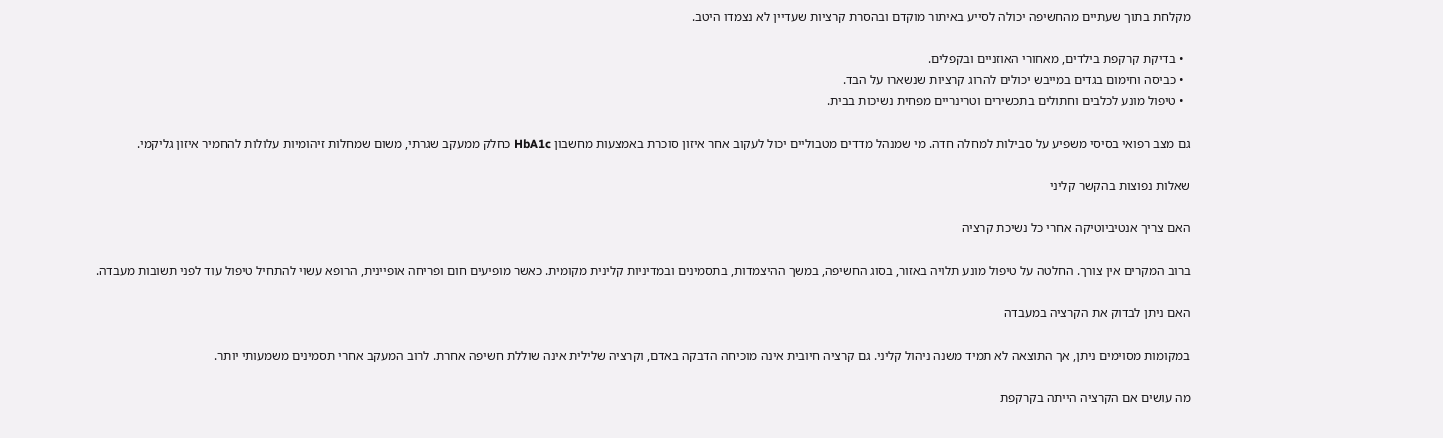מקלחת בתוך שעתיים מהחשיפה יכולה לסייע באיתור מוקדם ובהסרת קרציות שעדיין לא נצמדו היטב.

  • בדיקת קרקפת בילדים, מאחורי האוזניים ובקפלים.
  • כביסה וחימום בגדים במייבש יכולים להרוג קרציות שנשארו על הבד.
  • טיפול מונע לכלבים וחתולים בתכשירים וטרינריים מפחית נשיכות בבית.

גם מצב רפואי בסיסי משפיע על סבילות למחלה חדה. מי שמנהל מדדים מטבוליים יכול לעקוב אחר איזון סוכרת באמצעות מחשבון HbA1c כחלק ממעקב שגרתי, משום שמחלות זיהומיות עלולות להחמיר איזון גליקמי.

שאלות נפוצות בהקשר קליני

האם צריך אנטיביוטיקה אחרי כל נשיכת קרציה

ברוב המקרים אין צורך. החלטה על טיפול מונע תלויה באזור, בסוג החשיפה, במשך ההיצמדות, בתסמינים ובמדיניות קלינית מקומית. כאשר מופיעים חום ופריחה אופיינית, הרופא עשוי להתחיל טיפול עוד לפני תשובות מעבדה.

האם ניתן לבדוק את הקרציה במעבדה

במקומות מסוימים ניתן, אך התוצאה לא תמיד משנה ניהול קליני. גם קרציה חיובית אינה מוכיחה הדבקה באדם, וקרציה שלילית אינה שוללת חשיפה אחרת. לרוב המעקב אחרי תסמינים משמעותי יותר.

מה עושים אם הקרציה הייתה בקרקפת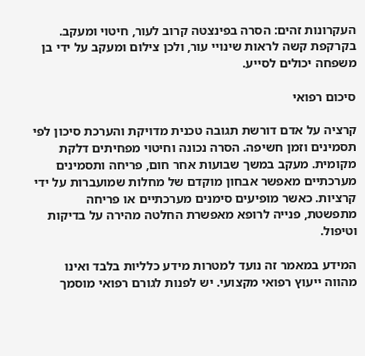העקרונות זהים: הסרה בפינצטה קרוב לעור, חיטוי ומעקב. בקרקפת קשה לראות שינויי עור, ולכן צילום ומעקב על ידי בן משפחה יכולים לסייע.

סיכום רפואי

קרציה על אדם דורשת תגובה טכנית מדויקת והערכת סיכון לפי תסמינים וזמן חשיפה. הסרה נכונה וחיטוי מפחיתים דלקת מקומית. מעקב במשך שבועות אחר חום, פריחה ותסמינים מערכתיים מאפשר אבחון מוקדם של מחלות שמועברות על ידי קרציות. כאשר מופיעים סימנים מערכתיים או פריחה מתפשטת, פנייה לרופא מאפשרת החלטה מהירה על בדיקות וטיפול.

המידע במאמר זה נועד למטרות מידע כלליות בלבד ואינו מהווה ייעוץ רפואי מקצועי. יש לפנות לגורם רפואי מוסמך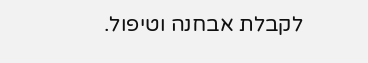לקבלת אבחנה וטיפול.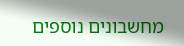מחשבונים נוספים